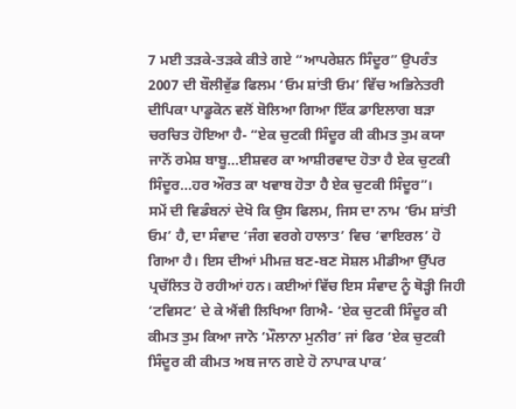7 ਮਈ ਤੜਕੇ-ਤੜਕੇ ਕੀਤੇ ਗਏ “ਆਪਰੇਸ਼ਨ ਸਿੰਦੂਰ” ਉਪਰੰਤ 2007 ਦੀ ਬੌਲੀਵੁੱਡ ਫਿਲਮ ‘ਓਮ ਸ਼ਾਂਤੀ ਓਮ’ ਵਿੱਚ ਅਭਿਨੇਤਰੀ ਦੀਪਿਕਾ ਪਾਡੂਕੋਨ ਵਲੋਂ ਬੋਲਿਆ ਗਿਆ ਇੱਕ ਡਾਇਲਾਗ ਬੜਾ ਚਰਚਿਤ ਹੋਇਆ ਹੈ- “ਏਕ ਚੁਟਕੀ ਸਿੰਦੂਰ ਕੀ ਕੀਮਤ ਤੁਮ ਕਯਾ ਜਾਨੋਂ ਰਮੇਸ਼ ਬਾਬੂ…ਈਸ਼ਵਰ ਕਾ ਆਸ਼ੀਰਵਾਦ ਹੋਤਾ ਹੈ ਏਕ ਚੁਟਕੀ ਸਿੰਦੂਰ…ਹਰ ਔਰਤ ਕਾ ਖਵਾਬ ਹੋਤਾ ਹੈ ਏਕ ਚੁਟਕੀ ਸਿੰਦੂਰ”।
ਸਮੇਂ ਦੀ ਵਿਡੰਬਨਾਂ ਦੇਖੋ ਕਿ ਉਸ ਫਿਲਮ, ਜਿਸ ਦਾ ਨਾਮ ‘ਓਮ ਸ਼ਾਂਤੀ ਓਮ’ ਹੈ, ਦਾ ਸੰਵਾਦ ‘ਜੰਗ ਵਰਗੇ ਹਾਲਾਤ’ ਵਿਚ ‘ਵਾਇਰਲ’ ਹੋ ਗਿਆ ਹੈ। ਇਸ ਦੀਆਂ ਮੀਮਜ਼ ਬਣ-ਬਣ ਸੋਸ਼ਲ ਮੀਡੀਆ ਉੱਪਰ ਪ੍ਰਚੱਲਿਤ ਹੋ ਰਹੀਆਂ ਹਨ। ਕਈਆਂ ਵਿੱਚ ਇਸ ਸੰਵਾਦ ਨੂੰ ਥੋੜ੍ਹੀ ਜਿਹੀ ‘ਟਵਿਸਟ’ ਦੇ ਕੇ ਐਂਵੀ ਲਿਖਿਆ ਗਿਐ- ‘ਏਕ ਚੁਟਕੀ ਸਿੰਦੂਰ ਕੀ ਕੀਮਤ ਤੁਮ ਕਿਆ ਜਾਨੋ ‘ਮੌਲਾਨਾ ਮੁਨੀਰ’ ਜਾਂ ਫਿਰ ‘ਏਕ ਚੁਟਕੀ ਸਿੰਦੂਰ ਕੀ ਕੀਮਤ ਅਬ ਜਾਨ ਗਏ ਹੋ ਨਾਪਾਕ ਪਾਕ’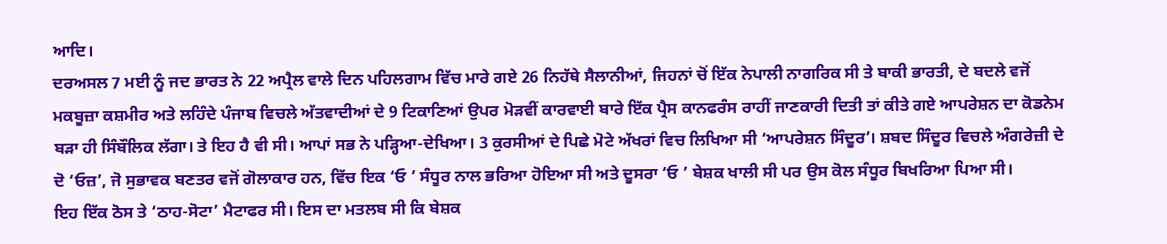ਆਦਿ।
ਦਰਅਸਲ 7 ਮਈ ਨੂੰ ਜਦ ਭਾਰਤ ਨੇ 22 ਅਪ੍ਰੈਲ ਵਾਲੇ ਦਿਨ ਪਹਿਲਗਾਮ ਵਿੱਚ ਮਾਰੇ ਗਏ 26 ਨਿਹੱਥੇ ਸੈਲਾਨੀਆਂ, ਜਿਹਨਾਂ ਚੋਂ ਇੱਕ ਨੇਪਾਲੀ ਨਾਗਰਿਕ ਸੀ ਤੇ ਬਾਕੀ ਭਾਰਤੀ, ਦੇ ਬਦਲੇ ਵਜੋਂ ਮਕਬੂਜ਼ਾ ਕਸ਼ਮੀਰ ਅਤੇ ਲਹਿੰਦੇ ਪੰਜਾਬ ਵਿਚਲੇ ਅੱਤਵਾਦੀਆਂ ਦੇ 9 ਟਿਕਾਣਿਆਂ ਉਪਰ ਮੋੜਵੀਂ ਕਾਰਵਾਈ ਬਾਰੇ ਇੱਕ ਪ੍ਰੈਸ ਕਾਨਫਰੰਸ ਰਾਹੀਂ ਜਾਣਕਾਰੀ ਦਿਤੀ ਤਾਂ ਕੀਤੇ ਗਏ ਆਪਰੇਸ਼ਨ ਦਾ ਕੋਡਨੇਮ ਬੜਾ ਹੀ ਸਿੰਬੌਲਿਕ ਲੱਗਾ। ਤੇ ਇਹ ਹੈ ਵੀ ਸੀ। ਆਪਾਂ ਸਭ ਨੇ ਪੜ੍ਹਿਆ-ਦੇਖਿਆ। 3 ਕੁਰਸੀਆਂ ਦੇ ਪਿਛੇ ਮੋਟੇ ਅੱਖਰਾਂ ਵਿਚ ਲਿਖਿਆ ਸੀ ‘ਆਪਰੇਸ਼ਨ ਸਿੰਦੂਰ’। ਸ਼ਬਦ ਸਿੰਦੂਰ ਵਿਚਲੇ ਅੰਗਰੇਜ਼ੀ ਦੇ ਦੋ ‘ਓਜ਼’, ਜੋ ਸੁਭਾਵਕ ਬਣਤਰ ਵਜੋਂ ਗੋਲਾਕਾਰ ਹਨ, ਵਿੱਚ ਇਕ ‘ਓ ’ ਸੰਧੂਰ ਨਾਲ ਭਰਿਆ ਹੋਇਆ ਸੀ ਅਤੇ ਦੂਸਰਾ ‘ਓ ’ ਬੇਸ਼ਕ ਖਾਲੀ ਸੀ ਪਰ ਉਸ ਕੋਲ ਸੰਧੂਰ ਬਿਖਰਿਆ ਪਿਆ ਸੀ।
ਇਹ ਇੱਕ ਠੋਸ ਤੇ ‘ਠਾਹ-ਸੋਟਾ’ ਮੈਟਾਫਰ ਸੀ। ਇਸ ਦਾ ਮਤਲਬ ਸੀ ਕਿ ਬੇਸ਼ਕ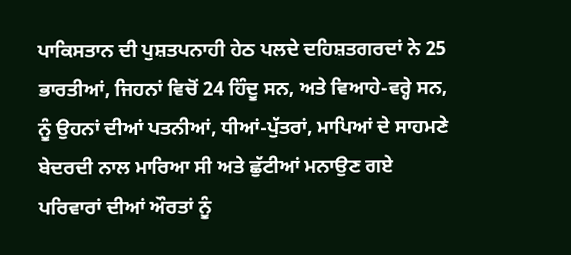ਪਾਕਿਸਤਾਨ ਦੀ ਪੁਸ਼ਤਪਨਾਹੀ ਹੇਠ ਪਲਦੇ ਦਹਿਸ਼ਤਗਰਦਾਂ ਨੇ 25 ਭਾਰਤੀਆਂ, ਜਿਹਨਾਂ ਵਿਚੋਂ 24 ਹਿੰਦੂ ਸਨ, ਅਤੇ ਵਿਆਹੇ-ਵਰ੍ਹੇ ਸਨ, ਨੂੰ ਉਹਨਾਂ ਦੀਆਂ ਪਤਨੀਆਂ, ਧੀਆਂ-ਪੁੱਤਰਾਂ, ਮਾਪਿਆਂ ਦੇ ਸਾਹਮਣੇ ਬੇਦਰਦੀ ਨਾਲ ਮਾਰਿਆ ਸੀ ਅਤੇ ਛੁੱਟੀਆਂ ਮਨਾਉਣ ਗਏ ਪਰਿਵਾਰਾਂ ਦੀਆਂ ਔਰਤਾਂ ਨੂੰ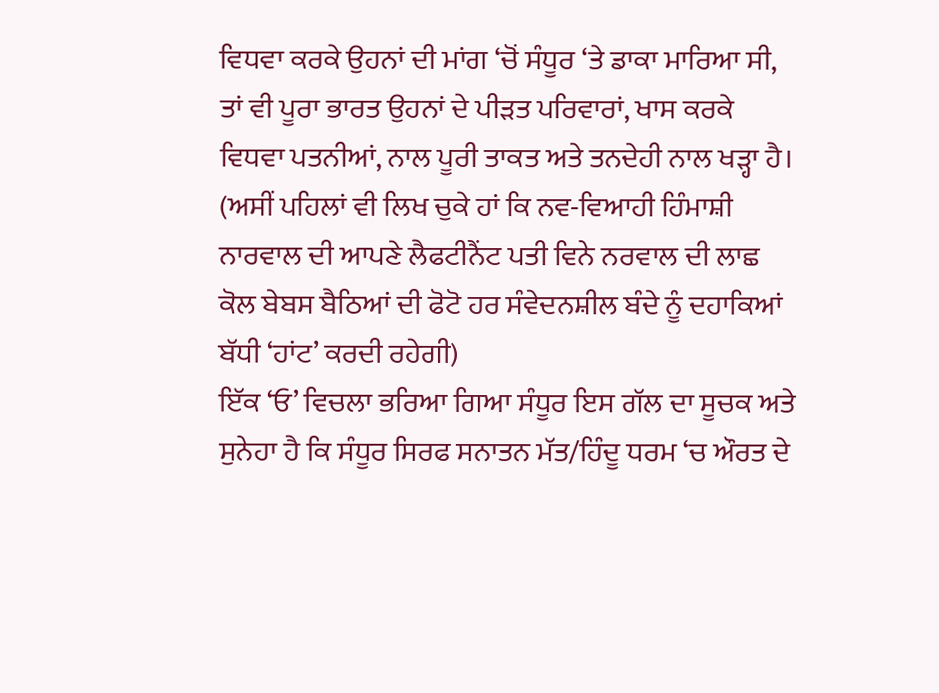ਵਿਧਵਾ ਕਰਕੇ ਉਹਨਾਂ ਦੀ ਮਾਂਗ ‘ਚੋਂ ਸੰਧੂਰ ‘ਤੇ ਡਾਕਾ ਮਾਰਿਆ ਸੀ, ਤਾਂ ਵੀ ਪੂਰਾ ਭਾਰਤ ਉਹਨਾਂ ਦੇ ਪੀੜਤ ਪਰਿਵਾਰਾਂ, ਖਾਸ ਕਰਕੇ ਵਿਧਵਾ ਪਤਨੀਆਂ, ਨਾਲ ਪੂਰੀ ਤਾਕਤ ਅਤੇ ਤਨਦੇਹੀ ਨਾਲ ਖੜ੍ਹਾ ਹੈ।
(ਅਸੀਂ ਪਹਿਲਾਂ ਵੀ ਲਿਖ ਚੁਕੇ ਹਾਂ ਕਿ ਨਵ-ਵਿਆਹੀ ਹਿੰਮਾਸ਼ੀ ਨਾਰਵਾਲ ਦੀ ਆਪਣੇ ਲੈਫਟੀਨੈਂਟ ਪਤੀ ਵਿਨੇ ਨਰਵਾਲ ਦੀ ਲਾਛ ਕੋਲ ਬੇਬਸ ਬੈਠਿਆਂ ਦੀ ਫੋਟੋ ਹਰ ਸੰਵੇਦਨਸ਼ੀਲ ਬੰਦੇ ਨੂੰ ਦਹਾਕਿਆਂ ਬੱਧੀ ‘ਹਾਂਟ’ ਕਰਦੀ ਰਹੇਗੀ)
ਇੱਕ ‘ਓ’ ਵਿਚਲਾ ਭਰਿਆ ਗਿਆ ਸੰਧੂਰ ਇਸ ਗੱਲ ਦਾ ਸੂਚਕ ਅਤੇ ਸੁਨੇਹਾ ਹੈ ਕਿ ਸੰਧੂਰ ਸਿਰਫ ਸਨਾਤਨ ਮੱਤ/ਹਿੰਦੂ ਧਰਮ ‘ਚ ਔਰਤ ਦੇ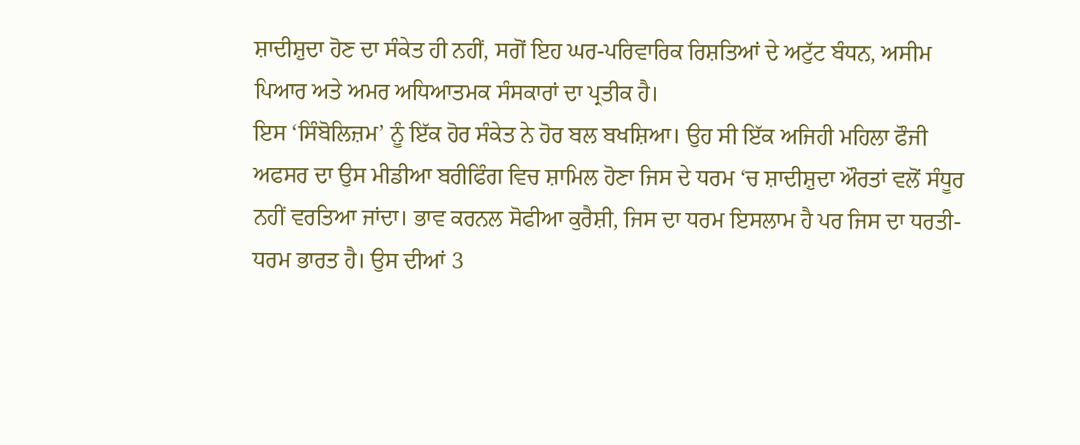ਸ਼ਾਦੀਸ਼ੁਦਾ ਹੋਣ ਦਾ ਸੰਕੇਤ ਹੀ ਨਹੀਂ, ਸਗੋਂ ਇਹ ਘਰ-ਪਰਿਵਾਰਿਕ ਰਿਸ਼ਤਿਆਂ ਦੇ ਅਟੁੱਟ ਬੰਧਨ, ਅਸੀਮ ਪਿਆਰ ਅਤੇ ਅਮਰ ਅਧਿਆਤਮਕ ਸੰਸਕਾਰਾਂ ਦਾ ਪ੍ਰਤੀਕ ਹੈ।
ਇਸ ‘ਸਿੰਬੋਲਿਜ਼ਮ’ ਨੂੰ ਇੱਕ ਹੋਰ ਸੰਕੇਤ ਨੇ ਹੋਰ ਬਲ ਬਖਸ਼ਿਆ। ਉਹ ਸੀ ਇੱਕ ਅਜਿਹੀ ਮਹਿਲਾ ਫੌਜੀ ਅਫਸਰ ਦਾ ਉਸ ਮੀਡੀਆ ਬਰੀਫਿੰਗ ਵਿਚ ਸ਼ਾਮਿਲ ਹੋਣਾ ਜਿਸ ਦੇ ਧਰਮ ‘ਚ ਸ਼ਾਦੀਸ਼ੁਦਾ ਔਰਤਾਂ ਵਲੋਂ ਸੰਧੂਰ ਨਹੀਂ ਵਰਤਿਆ ਜਾਂਦਾ। ਭਾਵ ਕਰਨਲ ਸੋਫੀਆ ਕੁਰੈਸ਼ੀ, ਜਿਸ ਦਾ ਧਰਮ ਇਸਲਾਮ ਹੈ ਪਰ ਜਿਸ ਦਾ ਧਰਤੀ-ਧਰਮ ਭਾਰਤ ਹੈ। ਉਸ ਦੀਆਂ 3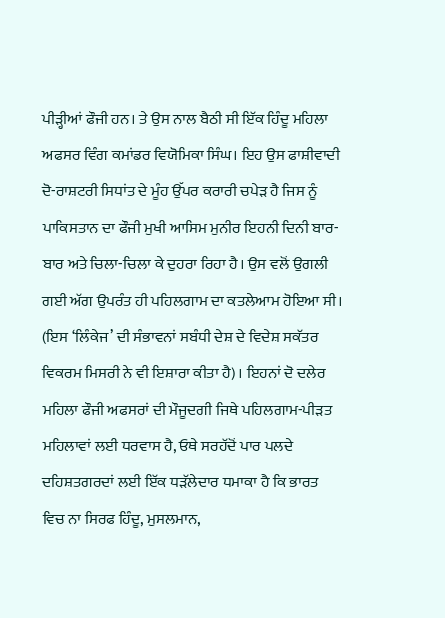ਪੀੜ੍ਹੀਆਂ ਫੌਜੀ ਹਨ। ਤੇ ਉਸ ਨਾਲ ਬੈਠੀ ਸੀ ਇੱਕ ਹਿੰਦੂ ਮਹਿਲਾ ਅਫਸਰ ਵਿੰਗ ਕਮਾਂਡਰ ਵਿਯੋਮਿਕਾ ਸਿੰਘ। ਇਹ ਉਸ ਫਾਸ਼ੀਵਾਦੀ ਦੋ-ਰਾਸ਼ਟਰੀ ਸਿਧਾਂਤ ਦੇ ਮੂੰਹ ਉੱਪਰ ਕਰਾਰੀ ਚਪੇੜ ਹੈ ਜਿਸ ਨੂੰ ਪਾਕਿਸਤਾਨ ਦਾ ਫੌਜੀ ਮੁਖੀ ਆਸਿਮ ਮੁਨੀਰ ਇਹਨੀ ਦਿਨੀ ਬਾਰ-ਬਾਰ ਅਤੇ ਚਿਲਾ-ਚਿਲਾ ਕੇ ਦੁਹਰਾ ਰਿਹਾ ਹੈ। ਉਸ ਵਲੋਂ ਉਗਲੀ ਗਈ ਅੱਗ ਉਪਰੰਤ ਹੀ ਪਹਿਲਗਾਮ ਦਾ ਕਤਲੇਆਮ ਹੋਇਆ ਸੀ। (ਇਸ ‘ਲਿੰਕੇਜ’ ਦੀ ਸੰਭਾਵਨਾਂ ਸਬੰਧੀ ਦੇਸ਼ ਦੇ ਵਿਦੇਸ਼ ਸਕੱਤਰ ਵਿਕਰਮ ਮਿਸਰੀ ਨੇ ਵੀ ਇਸ਼ਾਰਾ ਕੀਤਾ ਹੈ)। ਇਹਨਾਂ ਦੋ ਦਲੇਰ ਮਹਿਲਾ ਫੌਜੀ ਅਫਸਰਾਂ ਦੀ ਮੌਜੂਦਗੀ ਜਿਥੇ ਪਹਿਲਗਾਮ-ਪੀੜਤ ਮਹਿਲਾਵਾਂ ਲਈ ਧਰਵਾਸ ਹੈ, ਓਥੇ ਸਰਹੱਦੋਂ ਪਾਰ ਪਲਦੇ ਦਹਿਸ਼ਤਗਰਦਾਂ ਲਈ ਇੱਕ ਧੜੱਲੇਦਾਰ ਧਮਾਕਾ ਹੈ ਕਿ ਭਾਰਤ ਵਿਚ ਨਾ ਸਿਰਫ ਹਿੰਦੂ, ਮੁਸਲਮਾਨ,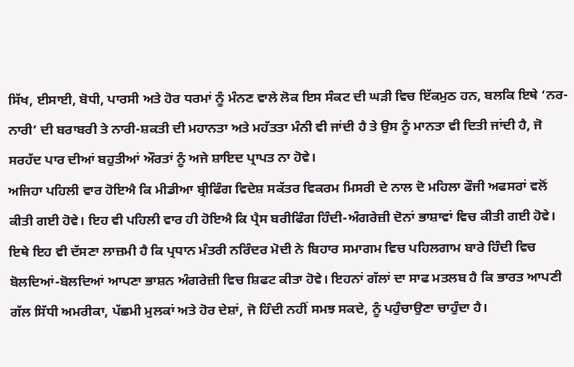ਸਿੱਖ, ਈਸਾਈ, ਬੋਧੀ, ਪਾਰਸੀ ਅਤੇ ਹੋਰ ਧਰਮਾਂ ਨੂੰ ਮੰਨਣ ਵਾਲੇ ਲੋਕ ਇਸ ਸੰਕਟ ਦੀ ਘੜੀ ਵਿਚ ਇੱਕਮੁਠ ਹਨ, ਬਲਕਿ ਇਥੇ ‘ਨਰ-ਨਾਰੀ’ ਦੀ ਬਰਾਬਰੀ ਤੇ ਨਾਰੀ-ਸ਼ਕਤੀ ਦੀ ਮਹਾਨਤਾ ਅਤੇ ਮਹੱਤਤਾ ਮੰਨੀ ਵੀ ਜਾਂਦੀ ਹੈ ਤੇ ਉਸ ਨੂੰ ਮਾਨਤਾ ਵੀ ਦਿਤੀ ਜਾਂਦੀ ਹੈ, ਜੋ ਸਰਹੱਦ ਪਾਰ ਦੀਆਂ ਬਹੁਤੀਆਂ ਔਰਤਾਂ ਨੂੰ ਅਜੇ ਸ਼ਾਇਦ ਪ੍ਰਾਪਤ ਨਾ ਹੋਵੇ।
ਅਜਿਹਾ ਪਹਿਲੀ ਵਾਰ ਹੋਇਐ ਕਿ ਮੀਡੀਆ ਬ੍ਰੀਫਿੰਗ ਵਿਦੇਸ਼ ਸਕੱਤਰ ਵਿਕਰਮ ਮਿਸਰੀ ਦੇ ਨਾਲ ਦੋ ਮਹਿਲਾ ਫੌਜੀ ਅਫਸਰਾਂ ਵਲੋਂ ਕੀਤੀ ਗਈ ਹੋਵੇ। ਇਹ ਵੀ ਪਹਿਲੀ ਵਾਰ ਹੀ ਹੋਇਐ ਕਿ ਪ੍ਰੈਸ ਬਰੀਫਿੰਗ ਹਿੰਦੀ-ਅੰਗਰੇਜ਼ੀ ਦੋਨਾਂ ਭਾਸ਼ਾਵਾਂ ਵਿਚ ਕੀਤੀ ਗਈ ਹੋਵੇ। ਇਥੇ ਇਹ ਵੀ ਦੱਸਣਾ ਲਾਜ਼ਮੀ ਹੈ ਕਿ ਪ੍ਰਧਾਨ ਮੰਤਰੀ ਨਰਿੰਦਰ ਮੋਦੀ ਨੇ ਬਿਹਾਰ ਸਮਾਗਮ ਵਿਚ ਪਹਿਲਗਾਮ ਬਾਰੇ ਹਿੰਦੀ ਵਿਚ ਬੋਲਦਿਆਂ-ਬੋਲਦਿਆਂ ਆਪਣਾ ਭਾਸ਼ਨ ਅੰਗਰੇਜ਼ੀ ਵਿਚ ਸ਼ਿਫਟ ਕੀਤਾ ਹੋਵੇ। ਇਹਨਾਂ ਗੱਲਾਂ ਦਾ ਸਾਫ ਮਤਲਬ ਹੈ ਕਿ ਭਾਰਤ ਆਪਣੀ ਗੱਲ ਸਿੱਧੀ ਅਮਰੀਕਾ, ਪੱਛਮੀ ਮੁਲਕਾਂ ਅਤੇ ਹੋਰ ਦੇਸ਼ਾਂ, ਜੋ ਹਿੰਦੀ ਨਹੀਂ ਸਮਝ ਸਕਦੇ, ਨੂੰ ਪਹੁੰਚਾਉਣਾ ਚਾਹੁੰਦਾ ਹੈ।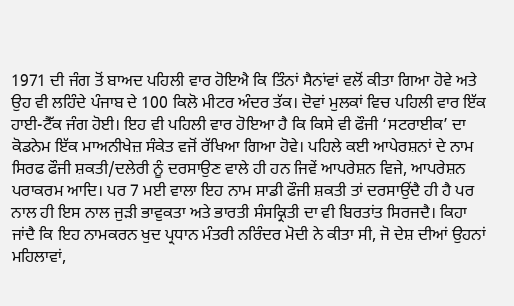1971 ਦੀ ਜੰਗ ਤੋਂ ਬਾਅਦ ਪਹਿਲੀ ਵਾਰ ਹੋਇਐ ਕਿ ਤਿੰਨਾਂ ਸੈਨਾਂਵਾਂ ਵਲੋਂ ਕੀਤਾ ਗਿਆ ਹੋਵੇ ਅਤੇ ਉਹ ਵੀ ਲਹਿੰਦੇ ਪੰਜਾਬ ਦੇ 100 ਕਿਲੋ ਮੀਟਰ ਅੰਦਰ ਤੱਕ। ਦੋਵਾਂ ਮੁਲਕਾਂ ਵਿਚ ਪਹਿਲੀ ਵਾਰ ਇੱਕ ਹਾਈ-ਟੈੱਕ ਜੰਗ ਹੋਈ। ਇਹ ਵੀ ਪਹਿਲੀ ਵਾਰ ਹੋਇਆ ਹੈ ਕਿ ਕਿਸੇ ਵੀ ਫੌਜੀ ‘ਸਟਰਾਈਕ’ ਦਾ ਕੋਡਨੇਮ ਇੱਕ ਮਾਅਨੀਖੇਜ਼ ਸੰਕੇਤ ਵਜੋਂ ਰੱਖਿਆ ਗਿਆ ਹੋਵੇ। ਪਹਿਲੇ ਕਈ ਆਪੇਰਸ਼ਨਾਂ ਦੇ ਨਾਮ ਸਿਰਫ ਫੌਜੀ ਸ਼ਕਤੀ/ਦਲੇਰੀ ਨੂੰ ਦਰਸਾਉਣ ਵਾਲੇ ਹੀ ਹਨ ਜਿਵੇਂ ਆਪਰੇਸ਼ਨ ਵਿਜੇ, ਆਪਰੇਸ਼ਨ ਪਰਾਕਰਮ ਆਦਿ। ਪਰ 7 ਮਈ ਵਾਲਾ ਇਹ ਨਾਮ ਸਾਡੀ ਫੌਜੀ ਸ਼ਕਤੀ ਤਾਂ ਦਰਸਾਉਂਦੈ ਹੀ ਹੈ ਪਰ ਨਾਲ ਹੀ ਇਸ ਨਾਲ ਜੁੜੀ ਭਾਵੁਕਤਾ ਅਤੇ ਭਾਰਤੀ ਸੰਸਕ੍ਰਿਤੀ ਦਾ ਵੀ ਬਿਰਤਾਂਤ ਸਿਰਜਦੈ। ਕਿਹਾ ਜਾਂਦੈ ਕਿ ਇਹ ਨਾਮਕਰਨ ਖੁਦ ਪ੍ਰਧਾਨ ਮੰਤਰੀ ਨਰਿੰਦਰ ਮੋਦੀ ਨੇ ਕੀਤਾ ਸੀ, ਜੋ ਦੇਸ਼ ਦੀਆਂ ਉਹਨਾਂ ਮਹਿਲਾਵਾਂ,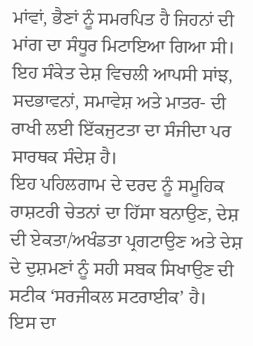ਮਾਂਵਾਂ, ਭੈਣਾਂ ਨੂੰ ਸਮਰਪਿਤ ਹੈ ਜਿਹਨਾਂ ਦੀ ਮਾਂਗ ਦਾ ਸੰਧੂਰ ਮਿਟਾਇਆ ਗਿਆ ਸੀ।
ਇਹ ਸੰਕੇਤ ਦੇਸ਼ ਵਿਚਲੀ ਆਪਸੀ ਸਾਂਝ, ਸਦਭਾਵਨਾਂ, ਸਮਾਵੇਸ਼ ਅਤੇ ਮਾਤਰ- ਦੀ ਰਾਖੀ ਲਈ ਇੱਕਜੁਟਤਾ ਦਾ ਸੰਜੀਦਾ ਪਰ ਸਾਰਥਕ ਸੰਦੇਸ਼ ਹੈ।
ਇਹ ਪਹਿਲਗਾਮ ਦੇ ਦਰਦ ਨੂੰ ਸਮੂਹਿਕ ਰਾਸ਼ਟਰੀ ਚੇਤਨਾਂ ਦਾ ਹਿੱਸਾ ਬਨਾਉਣ, ਦੇਸ਼ ਦੀ ਏਕਤਾ/ਅਖੰਡਤਾ ਪ੍ਰਗਟਾਉਣ ਅਤੇ ਦੇਸ਼ ਦੇ ਦੁਸ਼ਮਣਾਂ ਨੂੰ ਸਹੀ ਸਬਕ ਸਿਖਾਉਣ ਦੀ ਸਟੀਕ ‘ਸਰਜੀਕਲ ਸਟਰਾਈਕ’ ਹੈ।
ਇਸ ਦਾ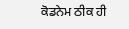ਕੋਡਨੇਮ ਠੀਕ ਹੀ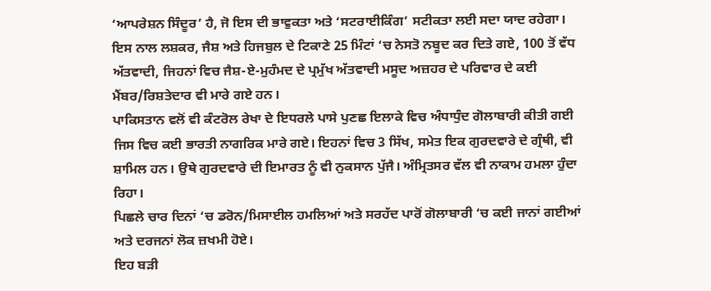‘ਆਪਰੇਸ਼ਨ ਸਿੰਦੂਰ’ ਹੈ, ਜੋ ਇਸ ਦੀ ਭਾਵੁਕਤਾ ਅਤੇ ‘ਸਟਰਾਈਕਿੰਗ’ ਸਟੀਕਤਾ ਲਈ ਸਦਾ ਯਾਦ ਰਹੇਗਾ। ਇਸ ਨਾਲ ਲਸ਼ਕਰ, ਜੈਸ਼ ਅਤੇ ਹਿਜਬੁਲ ਦੇ ਟਿਕਾਣੇ 25 ਮਿੰਟਾਂ ‘ਚ ਨੇਸਤੋ ਨਬੂਦ ਕਰ ਦਿਤੇ ਗਏ, 100 ਤੋਂ ਵੱਧ ਅੱਤਵਾਦੀ, ਜਿਹਨਾਂ ਵਿਚ ਜੈਸ਼-ਏ-ਮੁਹੰਮਦ ਦੇ ਪ੍ਰਮੁੱਖ ਅੱਤਵਾਦੀ ਮਸੂਦ ਅਜ਼ਹਰ ਦੇ ਪਰਿਵਾਰ ਦੇ ਕਈ ਮੈਂਬਰ/ਰਿਸ਼ਤੇਦਾਰ ਵੀ ਮਾਰੇ ਗਏ ਹਨ।
ਪਾਕਿਸਤਾਨ ਵਲੋਂ ਵੀ ਕੰਟਰੋਲ ਰੇਖਾ ਦੇ ਇਧਰਲੇ ਪਾਸੇ ਪੁਣਛ ਇਲਾਕੇ ਵਿਚ ਅੰਧਾਧੁੰਦ ਗੋਲਾਬਾਰੀ ਕੀਤੀ ਗਈ ਜਿਸ ਵਿਚ ਕਈ ਭਾਰਤੀ ਨਾਗਰਿਕ ਮਾਰੇ ਗਏ। ਇਹਨਾਂ ਵਿਚ 3 ਸਿੱਖ, ਸਮੇਤ ਇਕ ਗੁਰਦਵਾਰੇ ਦੇ ਗ੍ਰੰਥੀ, ਵੀ ਸ਼ਾਮਿਲ ਹਨ। ਉਥੇ ਗੁਰਦਵਾਰੇ ਦੀ ਇਮਾਰਤ ਨੂੰ ਵੀ ਨੁਕਸਾਨ ਪੁੱਜੈ। ਅੰਮ੍ਰਿਤਸਰ ਵੱਲ ਵੀ ਨਾਕਾਮ ਹਮਲਾ ਹੁੰਦਾ ਰਿਹਾ।
ਪਿਛਲੇ ਚਾਰ ਦਿਨਾਂ ‘ਚ ਡਰੋਨ/ਮਿਸਾਈਲ ਹਮਲਿਆਂ ਅਤੇ ਸਰਹੱਦ ਪਾਰੋਂ ਗੋਲਾਬਾਰੀ ‘ਚ ਕਈ ਜਾਨਾਂ ਗਈਆਂ ਅਤੇ ਦਰਜਨਾਂ ਲੋਕ ਜ਼ਖਮੀ ਹੋਏ।
ਇਹ ਬੜੀ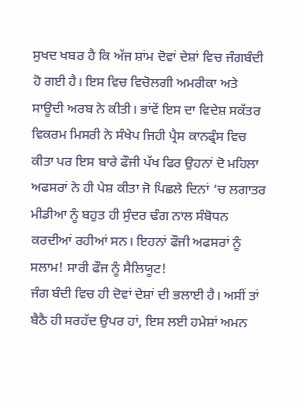ਸੁਖਦ ਖਬਰ ਹੈ ਕਿ ਅੱਜ ਸ਼ਾਂਮ ਦੋਵਾਂ ਦੇਸ਼ਾਂ ਵਿਚ ਜੰਗਬੰਦੀ ਹੋ ਗਈ ਹੈ। ਇਸ ਵਿਚ ਵਿਚੋਲਗੀ ਅਮਰੀਕਾ ਅਤੇ ਸਾਊਦੀ ਅਰਬ ਨੇ ਕੀਤੀ। ਭਾਂਵੇਂ ਇਸ ਦਾ ਵਿਦੇਸ਼ ਸਕੱਤਰ ਵਿਕਰਮ ਮਿਸਰੀ ਨੇ ਸੰਖੇਪ ਜਿਹੀ ਪ੍ਰੈਸ ਕਾਨਫ੍ਰੰਸ ਵਿਚ ਕੀਤਾ ਪਰ ਇਸ ਬਾਰੇ ਫੌਜੀ ਪੱਖ ਫਿਰ ਉਹਨਾਂ ਦੋ ਮਹਿਲਾ ਅਫਸਰਾਂ ਨੇ ਹੀ ਪੇਸ਼ ਕੀਤਾ ਜੋ ਪਿਛਲੇ ਦਿਨਾਂ ‘ਚ ਲਗਾਤਰ ਮੀਡੀਆ ਨੂੰ ਬਹੁਤ ਹੀ ਸੁੰਦਰ ਢੰਗ ਨਾਲ ਸੰਬੋਧਨ ਕਰਦੀਆਂ ਰਹੀਆਂ ਸਨ। ਇਹਨਾਂ ਫੌਜੀ ਅਫਸਰਾਂ ਨੂੰ ਸਲਾਮ! ਸਾਰੀ ਫੌਜ ਨੂੰ ਸੈਲਿਯੂਟ!
ਜੰਗ ਬੰਦੀ ਵਿਚ ਹੀ ਦੋਵਾਂ ਦੇਸ਼ਾਂ ਦੀ ਭਲਾਈ ਹੈ। ਅਸੀਂ ਤਾਂ ਬੈਠੈ ਹੀ ਸਰਹੱਦ ਉਪਰ ਹਾਂ, ਇਸ ਲਈ ਹਮੇਸ਼ਾਂ ਅਮਨ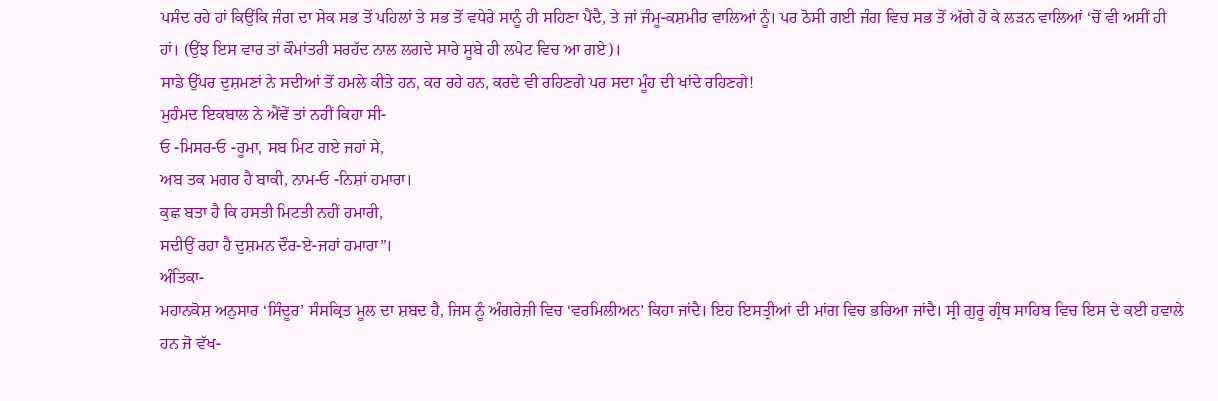ਪਸੰਦ ਰਹੇ ਹਾਂ ਕਿਉਂਕਿ ਜੰਗ ਦਾ ਸੇਕ ਸਭ ਤੋਂ ਪਹਿਲਾਂ ਤੇ ਸਭ ਤੋਂ ਵਧੇਰੇ ਸਾਨੂੰ ਹੀ ਸਹਿਣਾ ਪੈਂਦੈ, ਤੇ ਜਾਂ ਜੰਮੂ-ਕਸ਼ਮੀਰ ਵਾਲਿਆਂ ਨੂੰ। ਪਰ ਠੋਸੀ ਗਈ ਜੰਗ ਵਿਚ ਸਭ ਤੋਂ ਅੱਗੇ ਹੋ ਕੇ ਲੜਨ ਵਾਲਿਆਂ ‘ਚੋਂ ਵੀ ਅਸੀਂ ਹੀ ਹਾਂ। (ਉਂਝ ਇਸ ਵਾਰ ਤਾਂ ਕੌਮਾਂਤਰੀ ਸਰਹੱਦ ਨਾਲ ਲਗਦੇ ਸਾਰੇ ਸੂਬੇ ਹੀ ਲਪੇਟ ਵਿਚ ਆ ਗਏ)।
ਸਾਡੇ ਉੱਪਰ ਦੁਸ਼ਮਣਾਂ ਨੇ ਸਦੀਆਂ ਤੋਂ ਹਮਲੇ ਕੀਤੇ ਹਨ, ਕਰ ਰਹੇ ਹਨ, ਕਰਦੇ ਵੀ ਰਹਿਣਗੇ ਪਰ ਸਦਾ ਮੂੰਹ ਦੀ ਖਾਂਦੇ ਰਹਿਣਗੇ!
ਮੁਹੰਮਦ ਇਕਬਾਲ ਨੇ ਐਂਵੇਂ ਤਾਂ ਨਹੀਂ ਕਿਹਾ ਸੀ-
ਓ -ਮਿਸਰ-ਓ -ਰੂਮਾ, ਸਬ ਮਿਟ ਗਏ ਜਹਾਂ ਸੇ,
ਅਬ ਤਕ ਮਗਰ ਹੈ ਬਾਕੀ, ਨਾਮ-ਓ -ਨਿਸ਼ਾਂ ਹਮਾਰਾ।
ਕੁਛ ਬਤਾ ਹੈ ਕਿ ਹਸਤੀ ਮਿਟਤੀ ਨਹੀਂ ਹਮਾਰੀ,
ਸਦੀਉਂ ਰਹਾ ਹੈ ਦੁਸ਼ਮਨ ਦੌਰ-ਏ-ਜਹਾਂ ਹਮਾਰਾ”।
ਅੰਤਿਕਾ-
ਮਹਾਨਕੋਸ਼ ਅਨੁਸਾਰ ‘ਸਿੰਦੂਰ’ ਸੰਸਕ੍ਰਿਤ ਮੂਲ ਦਾ ਸ਼ਬਦ ਹੈ, ਜਿਸ ਨੂੰ ਅੰਗਰੇਜ਼ੀ ਵਿਚ ‘ਵਰਮਿਲੀਅਨ’ ਕਿਹਾ ਜਾਂਦੈ। ਇਹ ਇਸਤ੍ਰੀਆਂ ਦੀ ਮਾਂਗ ਵਿਚ ਭਰਿਆ ਜਾਂਦੈ। ਸ੍ਰੀ ਗੁਰੂ ਗ੍ਰੰਥ ਸਾਹਿਬ ਵਿਚ ਇਸ ਦੇ ਕਈ ਹਵਾਲੇ ਹਨ ਜੋ ਵੱਖ-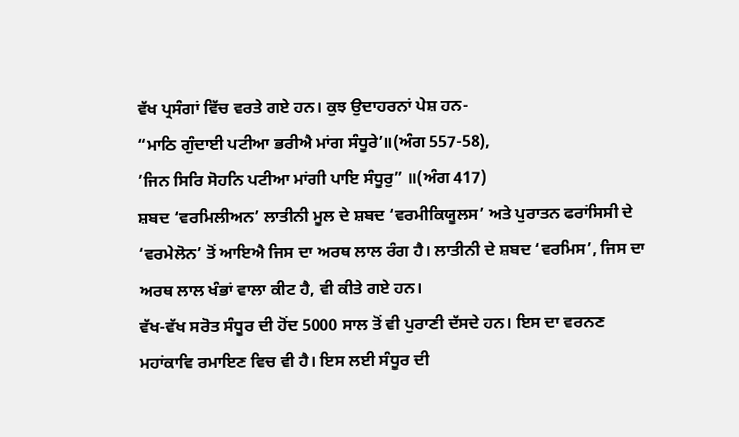ਵੱਖ ਪ੍ਰਸੰਗਾਂ ਵਿੱਚ ਵਰਤੇ ਗਏ ਹਨ। ਕੁਝ ਉਦਾਹਰਨਾਂ ਪੇਸ਼ ਹਨ-
“ਮਾਠਿ ਗੁੰਦਾਈ ਪਟੀਆ ਭਰੀਐ ਮਾਂਗ ਸੰਧੂਰੇ’॥(ਅੰਗ 557-58),
’ਜਿਨ ਸਿਰਿ ਸੋਹਨਿ ਪਟੀਆ ਮਾਂਗੀ ਪਾਇ ਸੰਧੂਰੁ” ॥(ਅੰਗ 417)
ਸ਼ਬਦ ‘ਵਰਮਿਲੀਅਨ’ ਲਾਤੀਨੀ ਮੂਲ ਦੇ ਸ਼ਬਦ ‘ਵਰਮੀਕਿਯੂਲਸ’ ਅਤੇ ਪੁਰਾਤਨ ਫਰਾਂਸਿਸੀ ਦੇ ‘ਵਰਮੇਲੋਨ’ ਤੋਂ ਆਇਐ ਜਿਸ ਦਾ ਅਰਥ ਲਾਲ ਰੰਗ ਹੈ। ਲਾਤੀਨੀ ਦੇ ਸ਼ਬਦ ‘ਵਰਮਿਸ’, ਜਿਸ ਦਾ ਅਰਥ ਲਾਲ ਖੰਭਾਂ ਵਾਲਾ ਕੀਟ ਹੈ, ਵੀ ਕੀਤੇ ਗਏ ਹਨ।
ਵੱਖ-ਵੱਖ ਸਰੋਤ ਸੰਧੂਰ ਦੀ ਹੋਂਦ 5000 ਸਾਲ ਤੋਂ ਵੀ ਪੁਰਾਣੀ ਦੱਸਦੇ ਹਨ। ਇਸ ਦਾ ਵਰਨਣ ਮਹਾਂਕਾਵਿ ਰਮਾਇਣ ਵਿਚ ਵੀ ਹੈ। ਇਸ ਲਈ ਸੰਧੂਰ ਦੀ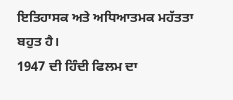ਇਤਿਹਾਸਕ ਅਤੇ ਅਧਿਆਤਮਕ ਮਹੱਤਤਾ ਬਹੁਤ ਹੈ।
1947 ਦੀ ਹਿੰਦੀ ਫਿਲਮ ਦਾ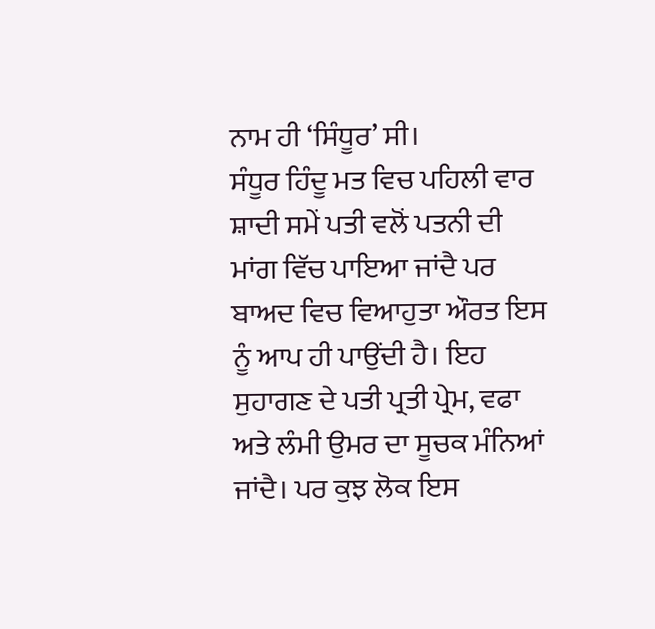ਨਾਮ ਹੀ ‘ਸਿੰਧੂਰ’ ਸੀ।
ਸੰਧੂਰ ਹਿੰਦੂ ਮਤ ਵਿਚ ਪਹਿਲੀ ਵਾਰ ਸ਼ਾਦੀ ਸਮੇਂ ਪਤੀ ਵਲੋਂ ਪਤਨੀ ਦੀ ਮਾਂਗ ਵਿੱਚ ਪਾਇਆ ਜਾਂਦੈ ਪਰ ਬਾਅਦ ਵਿਚ ਵਿਆਹੁਤਾ ਔਰਤ ਇਸ ਨੂੰ ਆਪ ਹੀ ਪਾਉਂਦੀ ਹੈ। ਇਹ ਸੁਹਾਗਣ ਦੇ ਪਤੀ ਪ੍ਰਤੀ ਪ੍ਰੇਮ, ਵਫਾ ਅਤੇ ਲੰਮੀ ਉਮਰ ਦਾ ਸੂਚਕ ਮੰਨਿਆਂ ਜਾਂਦੈ। ਪਰ ਕੁਝ ਲੋਕ ਇਸ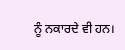ਨੂੰ ਨਕਾਰਦੇ ਵੀ ਹਨ।